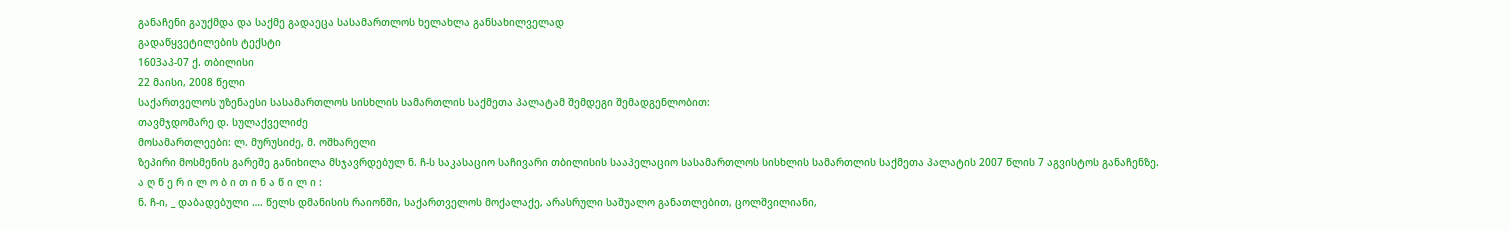განაჩენი გაუქმდა და საქმე გადაეცა სასამართლოს ხელახლა განსახილველად
გადაწყვეტილების ტექსტი
1603აპ-07 ქ. თბილისი
22 მაისი, 2008 წელი
საქართველოს უზენაესი სასამართლოს სისხლის სამართლის საქმეთა პალატამ შემდეგი შემადგენლობით:
თავმჯდომარე დ. სულაქველიძე
მოსამართლეები: ლ. მურუსიძე, მ. ოშხარელი
ზეპირი მოსმენის გარეშე განიხილა მსჯავრდებულ ნ. ჩ-ს საკასაციო საჩივარი თბილისის სააპელაციო სასამართლოს სისხლის სამართლის საქმეთა პალატის 2007 წლის 7 აგვისტოს განაჩენზე.
ა ღ წ ე რ ი ლ ო ბ ი თ ი ნ ა წ ი ლ ი :
ნ. ჩ-ი, _ დაბადებული …. წელს დმანისის რაიონში, საქართველოს მოქალაქე, არასრული საშუალო განათლებით, ცოლშვილიანი,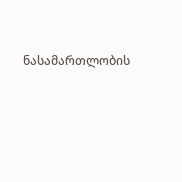ნასამართლობის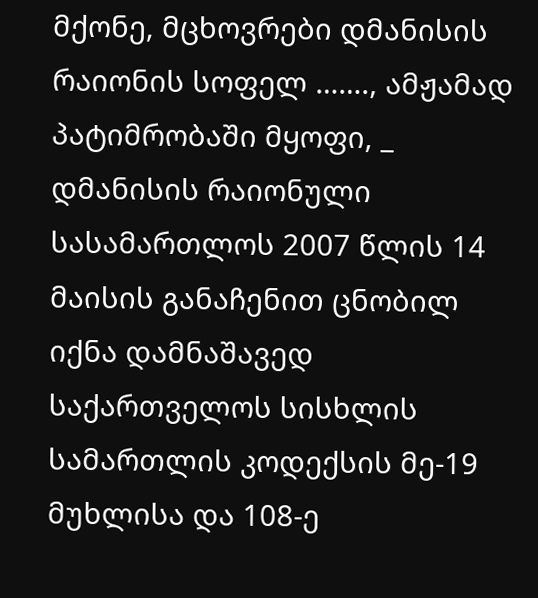მქონე, მცხოვრები დმანისის რაიონის სოფელ ……., ამჟამად პატიმრობაში მყოფი, _ დმანისის რაიონული სასამართლოს 2007 წლის 14 მაისის განაჩენით ცნობილ იქნა დამნაშავედ საქართველოს სისხლის სამართლის კოდექსის მე-19 მუხლისა და 108-ე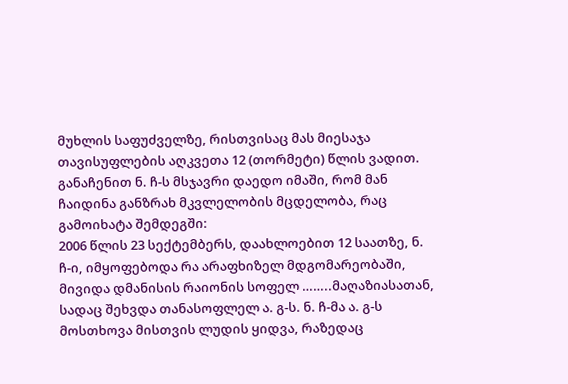მუხლის საფუძველზე, რისთვისაც მას მიესაჯა თავისუფლების აღკვეთა 12 (თორმეტი) წლის ვადით.
განაჩენით ნ. ჩ-ს მსჯავრი დაედო იმაში, რომ მან ჩაიდინა განზრახ მკვლელობის მცდელობა, რაც გამოიხატა შემდეგში:
2006 წლის 23 სექტემბერს, დაახლოებით 12 საათზე, ნ. ჩ-ი, იმყოფებოდა რა არაფხიზელ მდგომარეობაში, მივიდა დმანისის რაიონის სოფელ ……..მაღაზიასათან, სადაც შეხვდა თანასოფლელ ა. გ-ს. ნ. ჩ-მა ა. გ-ს მოსთხოვა მისთვის ლუდის ყიდვა, რაზედაც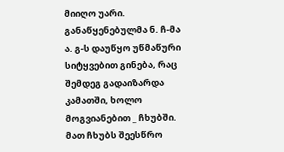მიიღო უარი. განაწყენებულმა ნ. ჩ-მა ა. გ-ს დაუწყო უწმაწური სიტყვებით გინება, რაც შემდეგ გადაიზარდა კამათში, ხოლო მოგვიანებით _ ჩხუბში. მათ ჩხუბს შეესწრო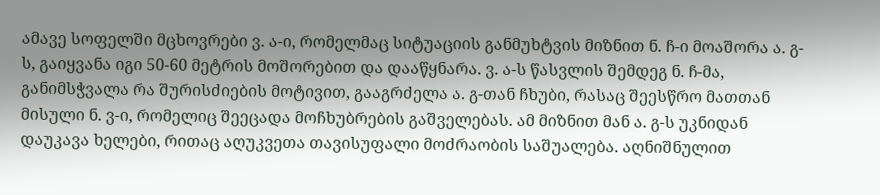ამავე სოფელში მცხოვრები ვ. ა-ი, რომელმაც სიტუაციის განმუხტვის მიზნით ნ. ჩ-ი მოაშორა ა. გ-ს, გაიყვანა იგი 50-60 მეტრის მოშორებით და დააწყნარა. ვ. ა-ს წასვლის შემდეგ ნ. ჩ-მა, განიმსჭვალა რა შურისძიების მოტივით, გააგრძელა ა. გ-თან ჩხუბი, რასაც შეესწრო მათთან მისული ნ. ვ-ი, რომელიც შეეცადა მოჩხუბრების გაშველებას. ამ მიზნით მან ა. გ-ს უკნიდან დაუკავა ხელები, რითაც აღუკვეთა თავისუფალი მოძრაობის საშუალება. აღნიშნულით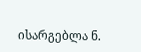ისარგებლა ნ.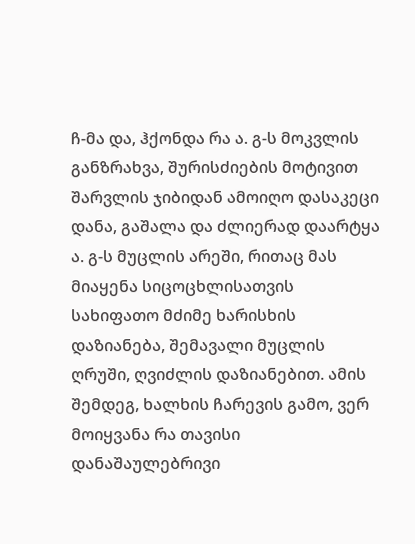ჩ-მა და, ჰქონდა რა ა. გ-ს მოკვლის განზრახვა, შურისძიების მოტივით შარვლის ჯიბიდან ამოიღო დასაკეცი დანა, გაშალა და ძლიერად დაარტყა ა. გ-ს მუცლის არეში, რითაც მას მიაყენა სიცოცხლისათვის სახიფათო მძიმე ხარისხის დაზიანება, შემავალი მუცლის ღრუში, ღვიძლის დაზიანებით. ამის შემდეგ, ხალხის ჩარევის გამო, ვერ მოიყვანა რა თავისი დანაშაულებრივი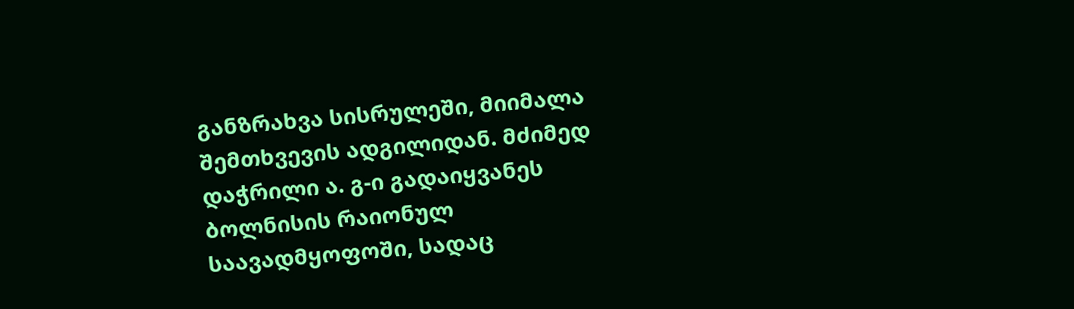განზრახვა სისრულეში, მიიმალა შემთხვევის ადგილიდან. მძიმედ დაჭრილი ა. გ-ი გადაიყვანეს ბოლნისის რაიონულ საავადმყოფოში, სადაც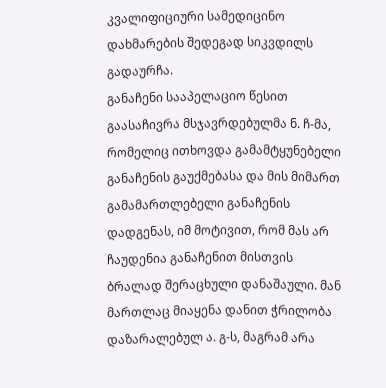კვალიფიციური სამედიცინო დახმარების შედეგად სიკვდილს გადაურჩა.
განაჩენი სააპელაციო წესით გაასაჩივრა მსჯავრდებულმა ნ. ჩ-მა, რომელიც ითხოვდა გამამტყუნებელი განაჩენის გაუქმებასა და მის მიმართ გამამართლებელი განაჩენის დადგენას, იმ მოტივით, რომ მას არ ჩაუდენია განაჩენით მისთვის ბრალად შერაცხული დანაშაული. მან მართლაც მიაყენა დანით ჭრილობა დაზარალებულ ა. გ-ს, მაგრამ არა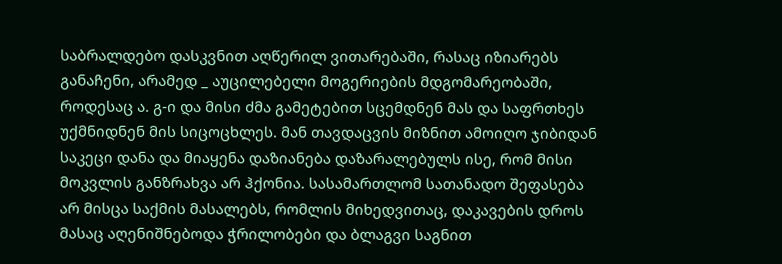საბრალდებო დასკვნით აღწერილ ვითარებაში, რასაც იზიარებს განაჩენი, არამედ _ აუცილებელი მოგერიების მდგომარეობაში, როდესაც ა. გ-ი და მისი ძმა გამეტებით სცემდნენ მას და საფრთხეს უქმნიდნენ მის სიცოცხლეს. მან თავდაცვის მიზნით ამოიღო ჯიბიდან საკეცი დანა და მიაყენა დაზიანება დაზარალებულს ისე, რომ მისი მოკვლის განზრახვა არ ჰქონია. სასამართლომ სათანადო შეფასება არ მისცა საქმის მასალებს, რომლის მიხედვითაც, დაკავების დროს მასაც აღენიშნებოდა ჭრილობები და ბლაგვი საგნით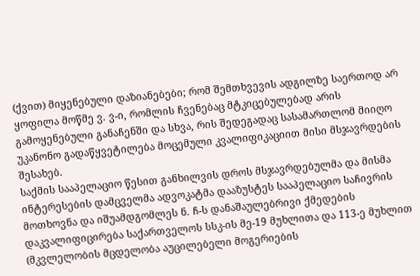(ქვით) მიყენებული დაზიანებები; რომ შემთხვევის ადგილზე საერთოდ არ ყოფილა მოწმე ვ. ვ-ი, რომლის ჩვენებაც მტკიცებულებად არის გამოყენებული განაჩენში და სხვა, რის შედეგადაც სასამართლომ მიიღო უკანონო გადაწყვეტილება მოცემული კვალიფიკაციით მისი მსჯავრდების შესახებ.
საქმის სააპელაციო წესით განხილვის დროს მსჯავრდებულმა და მისმა ინტერესების დამცველმა ადვოკატმა დააზუსტეს სააპელაციო საჩივრის მოთხოვნა და იშუამდგომლეს ნ. ჩ-ს დანაშაულებრივი ქმედების დაკვალიფიცირება საქართველოს სსკ-ის მე-19 მუხლითა და 113-ე მუხლით (მკვლელობის მცდელობა აუცილებელი მოგერიების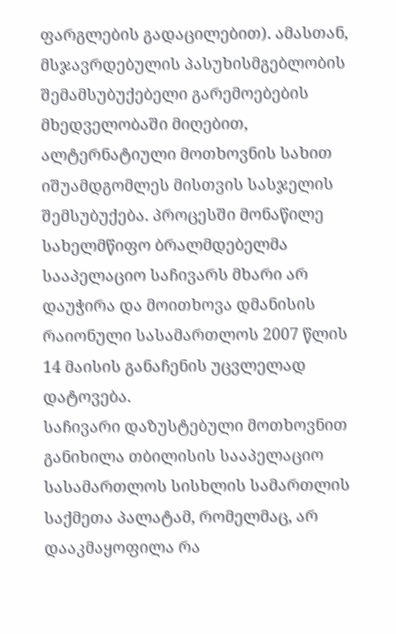ფარგლების გადაცილებით). ამასთან, მსჯავრდებულის პასუხისმგებლობის შემამსუბუქებელი გარემოებების მხედველობაში მიღებით, ალტერნატიული მოთხოვნის სახით იშუამდგომლეს მისთვის სასჯელის შემსუბუქება. პროცესში მონაწილე სახელმწიფო ბრალმდებელმა სააპელაციო საჩივარს მხარი არ დაუჭირა და მოითხოვა დმანისის რაიონული სასამართლოს 2007 წლის 14 მაისის განაჩენის უცვლელად დატოვება.
საჩივარი დაზუსტებული მოთხოვნით განიხილა თბილისის სააპელაციო სასამართლოს სისხლის სამართლის საქმეთა პალატამ, რომელმაც, არ დააკმაყოფილა რა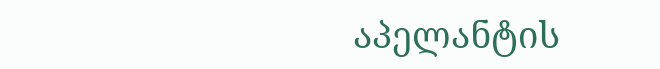აპელანტის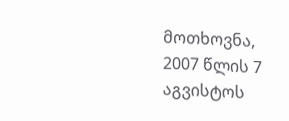მოთხოვნა, 2007 წლის 7 აგვისტოს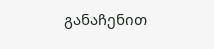განაჩენით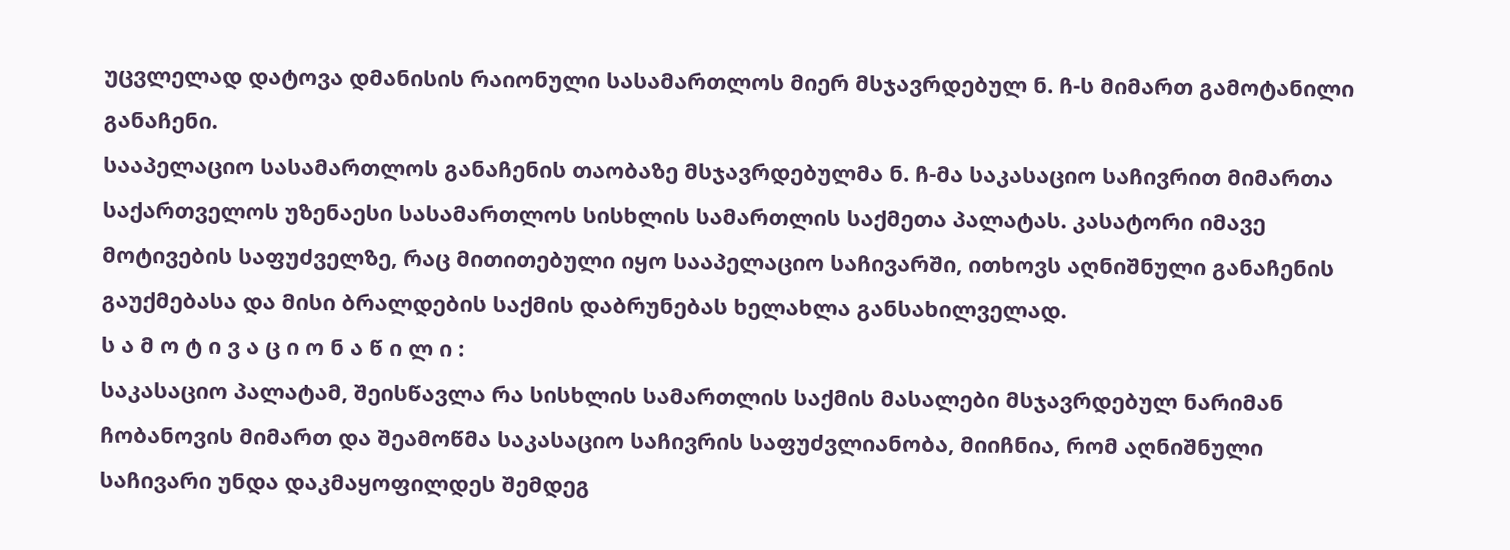უცვლელად დატოვა დმანისის რაიონული სასამართლოს მიერ მსჯავრდებულ ნ. ჩ-ს მიმართ გამოტანილი განაჩენი.
სააპელაციო სასამართლოს განაჩენის თაობაზე მსჯავრდებულმა ნ. ჩ-მა საკასაციო საჩივრით მიმართა საქართველოს უზენაესი სასამართლოს სისხლის სამართლის საქმეთა პალატას. კასატორი იმავე მოტივების საფუძველზე, რაც მითითებული იყო სააპელაციო საჩივარში, ითხოვს აღნიშნული განაჩენის გაუქმებასა და მისი ბრალდების საქმის დაბრუნებას ხელახლა განსახილველად.
ს ა მ ო ტ ი ვ ა ც ი ო ნ ა წ ი ლ ი :
საკასაციო პალატამ, შეისწავლა რა სისხლის სამართლის საქმის მასალები მსჯავრდებულ ნარიმან ჩობანოვის მიმართ და შეამოწმა საკასაციო საჩივრის საფუძვლიანობა, მიიჩნია, რომ აღნიშნული საჩივარი უნდა დაკმაყოფილდეს შემდეგ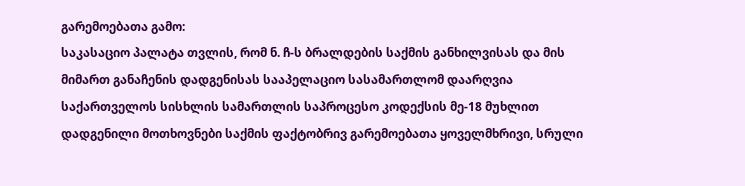გარემოებათა გამო:
საკასაციო პალატა თვლის, რომ ნ. ჩ-ს ბრალდების საქმის განხილვისას და მის მიმართ განაჩენის დადგენისას სააპელაციო სასამართლომ დაარღვია საქართველოს სისხლის სამართლის საპროცესო კოდექსის მე-18 მუხლით დადგენილი მოთხოვნები საქმის ფაქტობრივ გარემოებათა ყოველმხრივი, სრული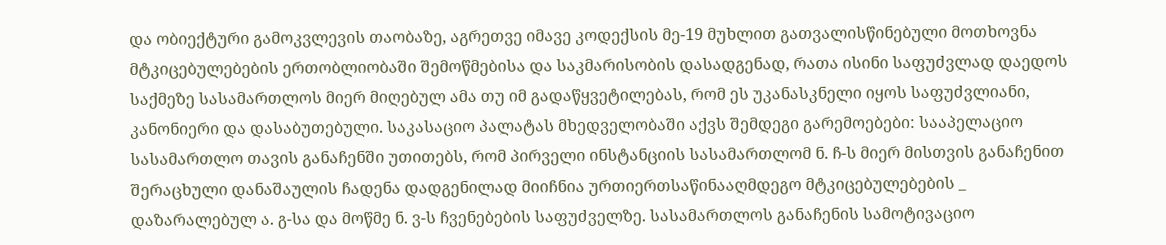და ობიექტური გამოკვლევის თაობაზე, აგრეთვე იმავე კოდექსის მე-19 მუხლით გათვალისწინებული მოთხოვნა მტკიცებულებების ერთობლიობაში შემოწმებისა და საკმარისობის დასადგენად, რათა ისინი საფუძვლად დაედოს საქმეზე სასამართლოს მიერ მიღებულ ამა თუ იმ გადაწყვეტილებას, რომ ეს უკანასკნელი იყოს საფუძვლიანი, კანონიერი და დასაბუთებული. საკასაციო პალატას მხედველობაში აქვს შემდეგი გარემოებები: სააპელაციო სასამართლო თავის განაჩენში უთითებს, რომ პირველი ინსტანციის სასამართლომ ნ. ჩ-ს მიერ მისთვის განაჩენით შერაცხული დანაშაულის ჩადენა დადგენილად მიიჩნია ურთიერთსაწინააღმდეგო მტკიცებულებების _ დაზარალებულ ა. გ-სა და მოწმე ნ. ვ-ს ჩვენებების საფუძველზე. სასამართლოს განაჩენის სამოტივაციო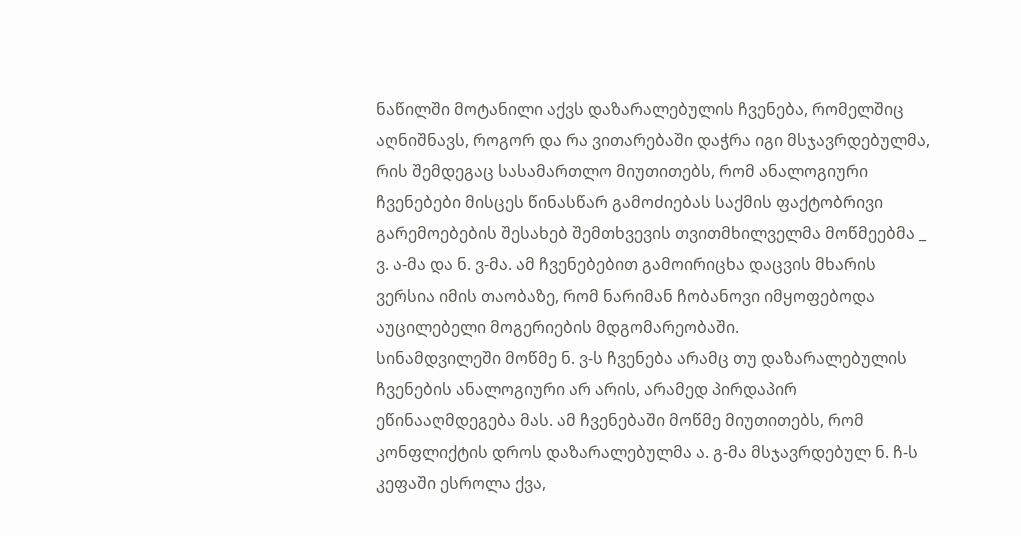ნაწილში მოტანილი აქვს დაზარალებულის ჩვენება, რომელშიც აღნიშნავს, როგორ და რა ვითარებაში დაჭრა იგი მსჯავრდებულმა, რის შემდეგაც სასამართლო მიუთითებს, რომ ანალოგიური ჩვენებები მისცეს წინასწარ გამოძიებას საქმის ფაქტობრივი გარემოებების შესახებ შემთხვევის თვითმხილველმა მოწმეებმა _ ვ. ა-მა და ნ. ვ-მა. ამ ჩვენებებით გამოირიცხა დაცვის მხარის ვერსია იმის თაობაზე, რომ ნარიმან ჩობანოვი იმყოფებოდა აუცილებელი მოგერიების მდგომარეობაში.
სინამდვილეში მოწმე ნ. ვ-ს ჩვენება არამც თუ დაზარალებულის ჩვენების ანალოგიური არ არის, არამედ პირდაპირ ეწინააღმდეგება მას. ამ ჩვენებაში მოწმე მიუთითებს, რომ კონფლიქტის დროს დაზარალებულმა ა. გ-მა მსჯავრდებულ ნ. ჩ-ს კეფაში ესროლა ქვა,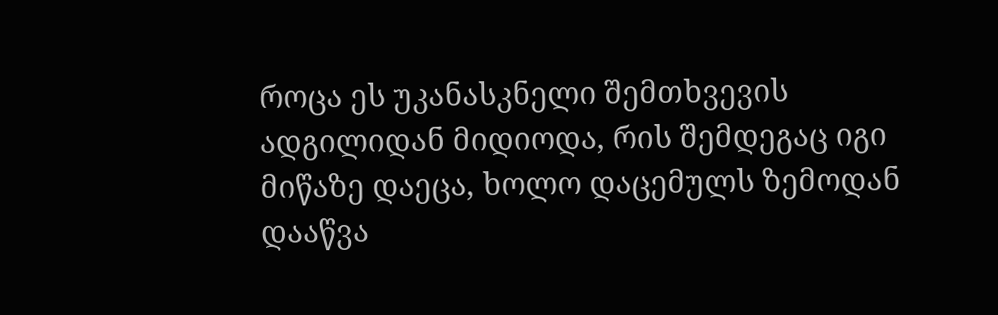როცა ეს უკანასკნელი შემთხვევის ადგილიდან მიდიოდა, რის შემდეგაც იგი მიწაზე დაეცა, ხოლო დაცემულს ზემოდან დააწვა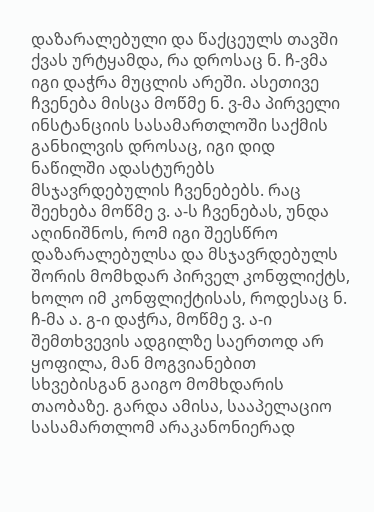დაზარალებული და წაქცეულს თავში ქვას ურტყამდა, რა დროსაც ნ. ჩ-ვმა იგი დაჭრა მუცლის არეში. ასეთივე ჩვენება მისცა მოწმე ნ. ვ-მა პირველი ინსტანციის სასამართლოში საქმის განხილვის დროსაც, იგი დიდ ნაწილში ადასტურებს მსჯავრდებულის ჩვენებებს. რაც შეეხება მოწმე ვ. ა-ს ჩვენებას, უნდა აღინიშნოს, რომ იგი შეესწრო დაზარალებულსა და მსჯავრდებულს შორის მომხდარ პირველ კონფლიქტს, ხოლო იმ კონფლიქტისას, როდესაც ნ. ჩ-მა ა. გ-ი დაჭრა, მოწმე ვ. ა-ი შემთხვევის ადგილზე საერთოდ არ ყოფილა, მან მოგვიანებით სხვებისგან გაიგო მომხდარის თაობაზე. გარდა ამისა, სააპელაციო სასამართლომ არაკანონიერად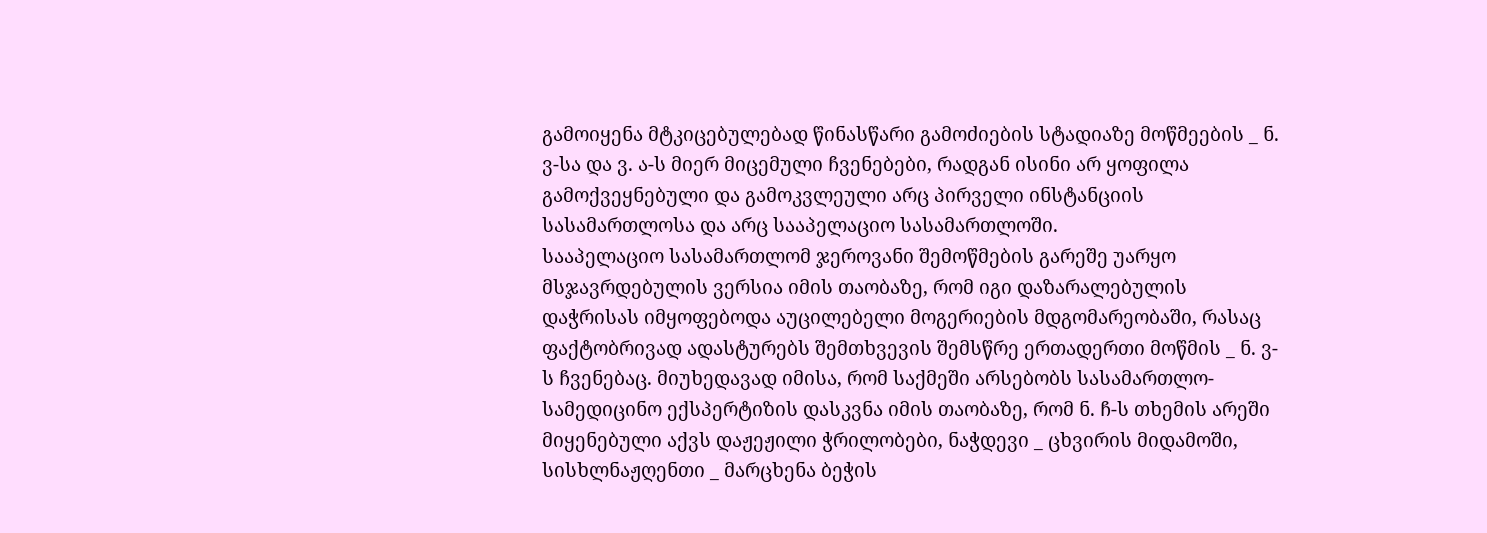გამოიყენა მტკიცებულებად წინასწარი გამოძიების სტადიაზე მოწმეების _ ნ. ვ-სა და ვ. ა-ს მიერ მიცემული ჩვენებები, რადგან ისინი არ ყოფილა გამოქვეყნებული და გამოკვლეული არც პირველი ინსტანციის სასამართლოსა და არც სააპელაციო სასამართლოში.
სააპელაციო სასამართლომ ჯეროვანი შემოწმების გარეშე უარყო მსჯავრდებულის ვერსია იმის თაობაზე, რომ იგი დაზარალებულის დაჭრისას იმყოფებოდა აუცილებელი მოგერიების მდგომარეობაში, რასაც ფაქტობრივად ადასტურებს შემთხვევის შემსწრე ერთადერთი მოწმის _ ნ. ვ-ს ჩვენებაც. მიუხედავად იმისა, რომ საქმეში არსებობს სასამართლო-სამედიცინო ექსპერტიზის დასკვნა იმის თაობაზე, რომ ნ. ჩ-ს თხემის არეში მიყენებული აქვს დაჟეჟილი ჭრილობები, ნაჭდევი _ ცხვირის მიდამოში, სისხლნაჟღენთი _ მარცხენა ბეჭის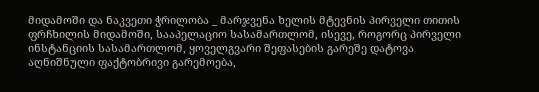მიდამოში და ნაკვეთი ჭრილობა _ მარჯვენა ხელის მტევნის პირველი თითის ფრჩხილის მიდამოში, სააპელაციო სასამართლომ, ისევე, როგორც პირველი ინსტანციის სასამართლომ, ყოველგვარი შეფასების გარეშე დატოვა აღნიშნული ფაქტობრივი გარემოება,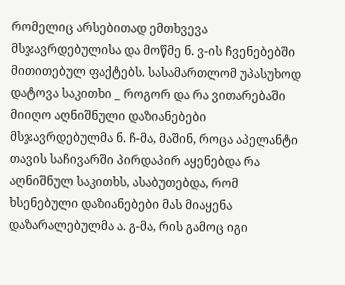რომელიც არსებითად ემთხვევა მსჯავრდებულისა და მოწმე ნ. ვ-ის ჩვენებებში მითითებულ ფაქტებს. სასამართლომ უპასუხოდ დატოვა საკითხი _ როგორ და რა ვითარებაში მიიღო აღნიშნული დაზიანებები მსჯავრდებულმა ნ. ჩ-მა, მაშინ, როცა აპელანტი თავის საჩივარში პირდაპირ აყენებდა რა აღნიშნულ საკითხს, ასაბუთებდა, რომ ხსენებული დაზიანებები მას მიაყენა დაზარალებულმა ა. გ-მა, რის გამოც იგი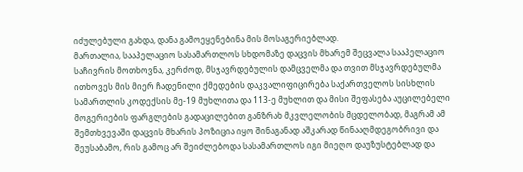იძულებული გახდა, დანა გამოეყენებინა მის მოსაგერიებლად.
მართალია, სააპელაციო სასამართლოს სხდომაზე დაცვის მხარემ შეცვალა სააპელაციო საჩივრის მოთხოვნა, კერძოდ, მსჯავრდებულის დამცველმა და თვით მსჯავრდებულმა ითხოვეს მის მიერ ჩადენილი ქმედების დაკვალიფიცირება საქართველოს სისხლის სამართლის კოდექსის მე-19 მუხლითა და 113-ე მუხლით და მისი შეფასება აუცილებელი მოგერიების ფარგლების გადაცილებით განზრახ მკვლელობის მცდელობად, მაგრამ ამ შემთხვევაში დაცვის მხარის პოზიცია იყო შინაგანად აშკარად წინააღმდეგობრივი და შეუსაბამო, რის გამოც არ შეიძლებოდა სასამართლოს იგი მიეღო დაუზუსტებლად და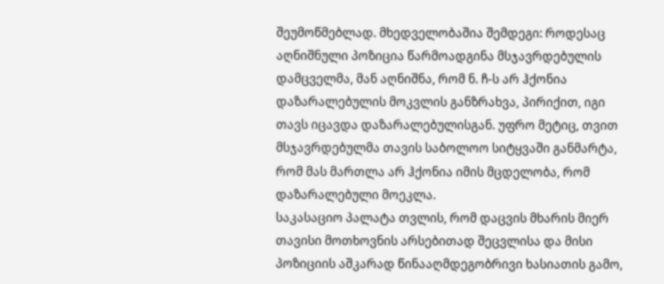შეუმოწმებლად. მხედველობაშია შემდეგი: როდესაც აღნიშნული პოზიცია წარმოადგინა მსჯავრდებულის დამცველმა, მან აღნიშნა, რომ ნ. ჩ-ს არ ჰქონია დაზარალებულის მოკვლის განზრახვა, პირიქით, იგი თავს იცავდა დაზარალებულისგან. უფრო მეტიც, თვით მსჯავრდებულმა თავის საბოლოო სიტყვაში განმარტა, რომ მას მართლა არ ჰქონია იმის მცდელობა, რომ დაზარალებული მოეკლა.
საკასაციო პალატა თვლის, რომ დაცვის მხარის მიერ თავისი მოთხოვნის არსებითად შეცვლისა და მისი პოზიციის აშკარად წინააღმდეგობრივი ხასიათის გამო,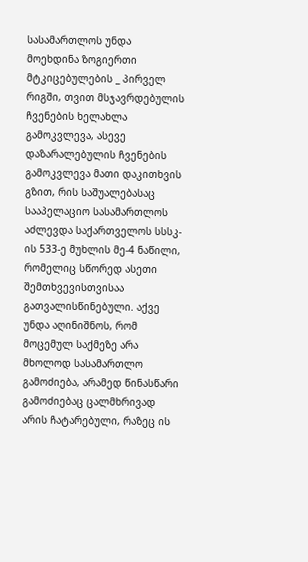სასამართლოს უნდა მოეხდინა ზოგიერთი მტკიცებულების _ პირველ რიგში, თვით მსჯავრდებულის ჩვენების ხელახლა გამოკვლევა, ასევე დაზარალებულის ჩვენების გამოკვლევა მათი დაკითხვის გზით, რის საშუალებასაც სააპელაციო სასამართლოს აძლევდა საქართველოს სსსკ-ის 533-ე მუხლის მე-4 ნაწილი, რომელიც სწორედ ასეთი შემთხვევისთვისაა გათვალისწინებული. აქვე უნდა აღინიშნოს, რომ მოცემულ საქმეზე არა მხოლოდ სასამართლო გამოძიება, არამედ წინასწარი გამოძიებაც ცალმხრივად არის ჩატარებული, რაზეც ის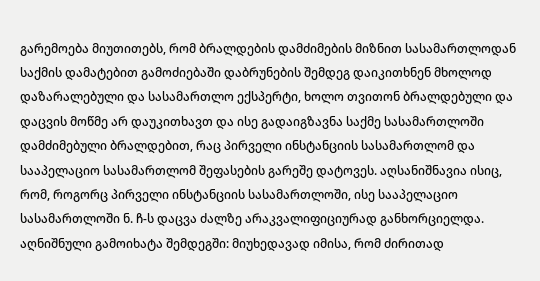გარემოება მიუთითებს, რომ ბრალდების დამძიმების მიზნით სასამართლოდან საქმის დამატებით გამოძიებაში დაბრუნების შემდეგ დაიკითხნენ მხოლოდ დაზარალებული და სასამართლო ექსპერტი, ხოლო თვითონ ბრალდებული და დაცვის მოწმე არ დაუკითხავთ და ისე გადაიგზავნა საქმე სასამართლოში დამძიმებული ბრალდებით, რაც პირველი ინსტანციის სასამართლომ და სააპელაციო სასამართლომ შეფასების გარეშე დატოვეს. აღსანიშნავია ისიც, რომ, როგორც პირველი ინსტანციის სასამართლოში, ისე სააპელაციო სასამართლოში ნ. ჩ-ს დაცვა ძალზე არაკვალიფიციურად განხორციელდა. აღნიშნული გამოიხატა შემდეგში: მიუხედავად იმისა, რომ ძირითად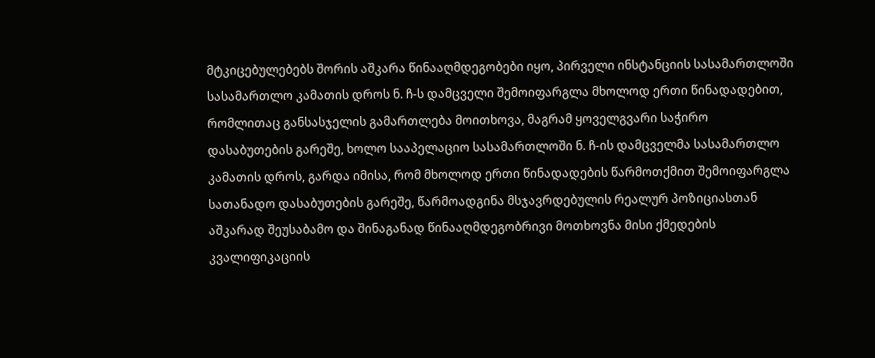მტკიცებულებებს შორის აშკარა წინააღმდეგობები იყო, პირველი ინსტანციის სასამართლოში სასამართლო კამათის დროს ნ. ჩ-ს დამცველი შემოიფარგლა მხოლოდ ერთი წინადადებით, რომლითაც განსასჯელის გამართლება მოითხოვა, მაგრამ ყოველგვარი საჭირო დასაბუთების გარეშე, ხოლო სააპელაციო სასამართლოში ნ. ჩ-ის დამცველმა სასამართლო კამათის დროს, გარდა იმისა, რომ მხოლოდ ერთი წინადადების წარმოთქმით შემოიფარგლა სათანადო დასაბუთების გარეშე, წარმოადგინა მსჯავრდებულის რეალურ პოზიციასთან აშკარად შეუსაბამო და შინაგანად წინააღმდეგობრივი მოთხოვნა მისი ქმედების კვალიფიკაციის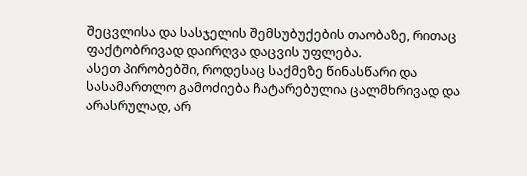შეცვლისა და სასჯელის შემსუბუქების თაობაზე, რითაც ფაქტობრივად დაირღვა დაცვის უფლება.
ასეთ პირობებში, როდესაც საქმეზე წინასწარი და სასამართლო გამოძიება ჩატარებულია ცალმხრივად და არასრულად, არ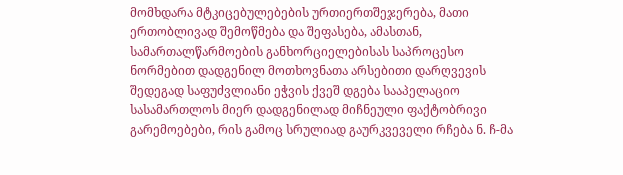მომხდარა მტკიცებულებების ურთიერთშეჯერება, მათი ერთობლივად შემოწმება და შეფასება, ამასთან, სამართალწარმოების განხორციელებისას საპროცესო ნორმებით დადგენილ მოთხოვნათა არსებითი დარღვევის შედეგად საფუძვლიანი ეჭვის ქვეშ დგება სააპელაციო სასამართლოს მიერ დადგენილად მიჩნეული ფაქტობრივი გარემოებები, რის გამოც სრულიად გაურკვეველი რჩება ნ. ჩ-მა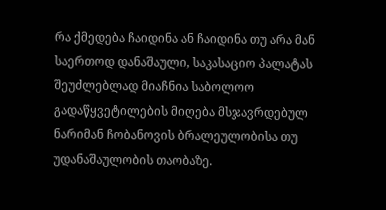რა ქმედება ჩაიდინა ან ჩაიდინა თუ არა მან საერთოდ დანაშაული, საკასაციო პალატას შეუძლებლად მიაჩნია საბოლოო გადაწყვეტილების მიღება მსჯავრდებულ ნარიმან ჩობანოვის ბრალეულობისა თუ უდანაშაულობის თაობაზე.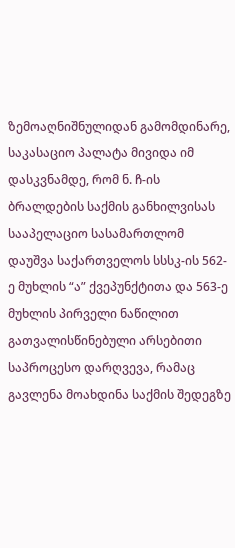ზემოაღნიშნულიდან გამომდინარე, საკასაციო პალატა მივიდა იმ დასკვნამდე, რომ ნ. ჩ-ის ბრალდების საქმის განხილვისას სააპელაციო სასამართლომ დაუშვა საქართველოს სსსკ-ის 562-ე მუხლის “ა” ქვეპუნქტითა და 563-ე მუხლის პირველი ნაწილით გათვალისწინებული არსებითი საპროცესო დარღვევა, რამაც გავლენა მოახდინა საქმის შედეგზე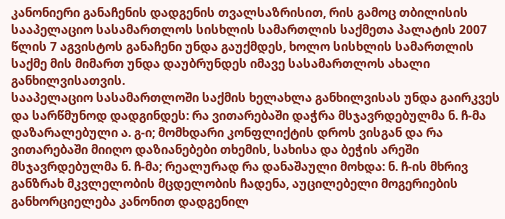კანონიერი განაჩენის დადგენის თვალსაზრისით, რის გამოც თბილისის სააპელაციო სასამართლოს სისხლის სამართლის საქმეთა პალატის 2007 წლის 7 აგვისტოს განაჩენი უნდა გაუქმდეს, ხოლო სისხლის სამართლის საქმე მის მიმართ უნდა დაუბრუნდეს იმავე სასამართლოს ახალი განხილვისათვის.
სააპელაციო სასამართლოში საქმის ხელახლა განხილვისას უნდა გაირკვეს და სარწმუნოდ დადგინდეს: რა ვითარებაში დაჭრა მსჯავრდებულმა ნ. ჩ-მა დაზარალებული ა. გ-ი; მომხდარი კონფლიქტის დროს ვისგან და რა ვითარებაში მიიღო დაზიანებები თხემის, სახისა და ბეჭის არეში მსჯავრდებულმა ნ. ჩ-მა; რეალურად რა დანაშაული მოხდა: ნ. ჩ-ის მხრივ განზრახ მკვლელობის მცდელობის ჩადენა, აუცილებელი მოგერიების განხორციელება კანონით დადგენილ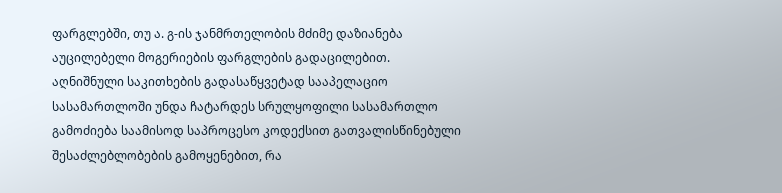ფარგლებში, თუ ა. გ-ის ჯანმრთელობის მძიმე დაზიანება აუცილებელი მოგერიების ფარგლების გადაცილებით.
აღნიშნული საკითხების გადასაწყვეტად სააპელაციო სასამართლოში უნდა ჩატარდეს სრულყოფილი სასამართლო გამოძიება საამისოდ საპროცესო კოდექსით გათვალისწინებული შესაძლებლობების გამოყენებით, რა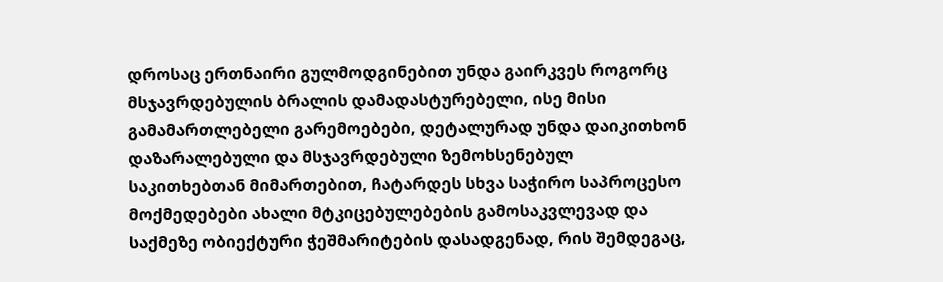დროსაც ერთნაირი გულმოდგინებით უნდა გაირკვეს როგორც მსჯავრდებულის ბრალის დამადასტურებელი, ისე მისი გამამართლებელი გარემოებები, დეტალურად უნდა დაიკითხონ დაზარალებული და მსჯავრდებული ზემოხსენებულ საკითხებთან მიმართებით, ჩატარდეს სხვა საჭირო საპროცესო მოქმედებები ახალი მტკიცებულებების გამოსაკვლევად და საქმეზე ობიექტური ჭეშმარიტების დასადგენად, რის შემდეგაც,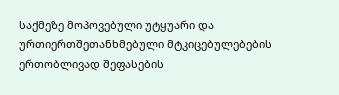საქმეზე მოპოვებული უტყუარი და ურთიერთშეთანხმებული მტკიცებულებების ერთობლივად შეფასების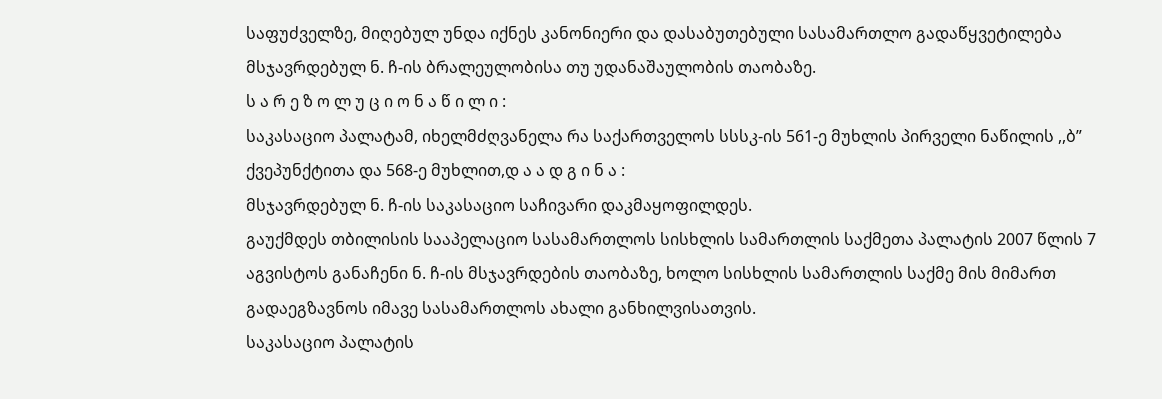საფუძველზე, მიღებულ უნდა იქნეს კანონიერი და დასაბუთებული სასამართლო გადაწყვეტილება მსჯავრდებულ ნ. ჩ-ის ბრალეულობისა თუ უდანაშაულობის თაობაზე.
ს ა რ ე ზ ო ლ უ ც ი ო ნ ა წ ი ლ ი :
საკასაციო პალატამ, იხელმძღვანელა რა საქართველოს სსსკ-ის 561-ე მუხლის პირველი ნაწილის ,,ბ” ქვეპუნქტითა და 568-ე მუხლით,დ ა ა დ გ ი ნ ა :
მსჯავრდებულ ნ. ჩ-ის საკასაციო საჩივარი დაკმაყოფილდეს.
გაუქმდეს თბილისის სააპელაციო სასამართლოს სისხლის სამართლის საქმეთა პალატის 2007 წლის 7 აგვისტოს განაჩენი ნ. ჩ-ის მსჯავრდების თაობაზე, ხოლო სისხლის სამართლის საქმე მის მიმართ გადაეგზავნოს იმავე სასამართლოს ახალი განხილვისათვის.
საკასაციო პალატის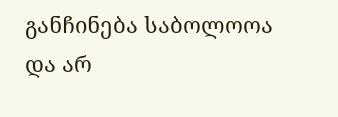განჩინება საბოლოოა და არ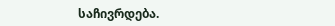საჩივრდება.